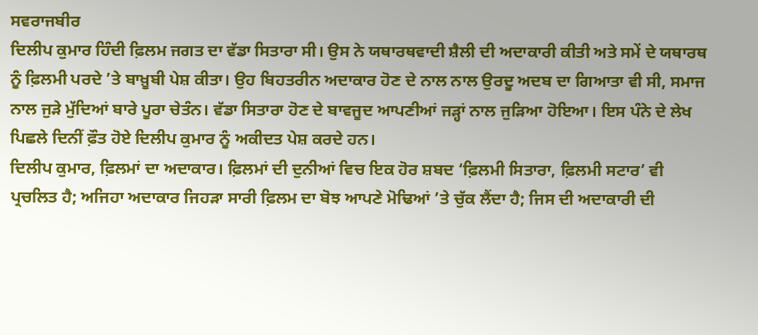ਸਵਰਾਜਬੀਰ
ਦਿਲੀਪ ਕੁਮਾਰ ਹਿੰਦੀ ਫ਼ਿਲਮ ਜਗਤ ਦਾ ਵੱਡਾ ਸਿਤਾਰਾ ਸੀ। ਉਸ ਨੇ ਯਥਾਰਥਵਾਦੀ ਸ਼ੈਲੀ ਦੀ ਅਦਾਕਾਰੀ ਕੀਤੀ ਅਤੇ ਸਮੇਂ ਦੇ ਯਥਾਰਥ ਨੂੰ ਫ਼ਿਲਮੀ ਪਰਦੇ ’ਤੇ ਬਾਖ਼ੂਬੀ ਪੇਸ਼ ਕੀਤਾ। ਉਹ ਬਿਹਤਰੀਨ ਅਦਾਕਾਰ ਹੋਣ ਦੇ ਨਾਲ ਨਾਲ ਉਰਦੂ ਅਦਬ ਦਾ ਗਿਆਤਾ ਵੀ ਸੀ, ਸਮਾਜ ਨਾਲ ਜੁੜੇ ਮੁੱਦਿਆਂ ਬਾਰੇ ਪੂਰਾ ਚੇਤੰਨ। ਵੱਡਾ ਸਿਤਾਰਾ ਹੋਣ ਦੇ ਬਾਵਜੂਦ ਆਪਣੀਆਂ ਜੜ੍ਹਾਂ ਨਾਲ ਜੁੜਿਆ ਹੋਇਆ। ਇਸ ਪੰਨੇ ਦੇ ਲੇਖ ਪਿਛਲੇ ਦਿਨੀਂ ਫ਼ੌਤ ਹੋਏ ਦਿਲੀਪ ਕੁਮਾਰ ਨੂੰ ਅਕੀਦਤ ਪੇਸ਼ ਕਰਦੇ ਹਨ।
ਦਿਲੀਪ ਕੁਮਾਰ, ਫ਼ਿਲਮਾਂ ਦਾ ਅਦਾਕਾਰ। ਫ਼ਿਲਮਾਂ ਦੀ ਦੁਨੀਆਂ ਵਿਚ ਇਕ ਹੋਰ ਸ਼ਬਦ ‘ਫ਼ਿਲਮੀ ਸਿਤਾਰਾ, ਫ਼ਿਲਮੀ ਸਟਾਰ’ ਵੀ ਪ੍ਰਚਲਿਤ ਹੈ; ਅਜਿਹਾ ਅਦਾਕਾਰ ਜਿਹੜਾ ਸਾਰੀ ਫ਼ਿਲਮ ਦਾ ਬੋਝ ਆਪਣੇ ਮੋਢਿਆਂ ’ਤੇ ਚੁੱਕ ਲੈਂਦਾ ਹੈ; ਜਿਸ ਦੀ ਅਦਾਕਾਰੀ ਦੀ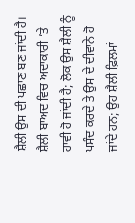ਸ਼ੈਲੀ ਉਸ ਦੀ ਪਛਾਣ ਬਣ ਜਾਂਦੀ ਹੈ। ਸ਼ੈਲੀ ਬਾਅਦ ਵਿਚ ਅਦਾਕਾਰੀ ’ਤੇ ਹਾਵੀ ਹੋ ਜਾਂਦੀ ਹੈ; ਲੋਕ ਉਸ ਸ਼ੈਲੀ ਨੂੰ ਪਸੰਦ ਕਰਦੇ ਤੇ ਉਸ ਦੇ ਦੀਵਾਨੇ ਹੋ ਜਾਂਦੇ ਹਨ; ਉਹ ਸ਼ੈਲੀ ਫ਼ਿਲਮਾਂ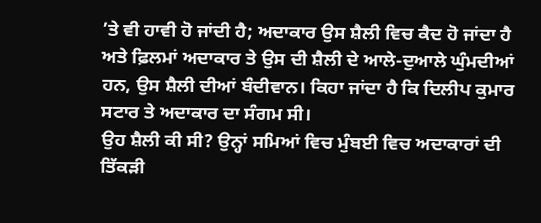’ਤੇ ਵੀ ਹਾਵੀ ਹੋ ਜਾਂਦੀ ਹੈ; ਅਦਾਕਾਰ ਉਸ ਸ਼ੈਲੀ ਵਿਚ ਕੈਦ ਹੋ ਜਾਂਦਾ ਹੈ ਅਤੇ ਫ਼ਿਲਮਾਂ ਅਦਾਕਾਰ ਤੇ ਉਸ ਦੀ ਸ਼ੈਲੀ ਦੇ ਆਲੇ-ਦੁਆਲੇ ਘੁੰਮਦੀਆਂ ਹਨ, ਉਸ ਸ਼ੈਲੀ ਦੀਆਂ ਬੰਦੀਵਾਨ। ਕਿਹਾ ਜਾਂਦਾ ਹੈ ਕਿ ਦਿਲੀਪ ਕੁਮਾਰ ਸਟਾਰ ਤੇ ਅਦਾਕਾਰ ਦਾ ਸੰਗਮ ਸੀ।
ਉਹ ਸ਼ੈਲੀ ਕੀ ਸੀ? ਉਨ੍ਹਾਂ ਸਮਿਆਂ ਵਿਚ ਮੁੰਬਈ ਵਿਚ ਅਦਾਕਾਰਾਂ ਦੀ ਤਿੱਕੜੀ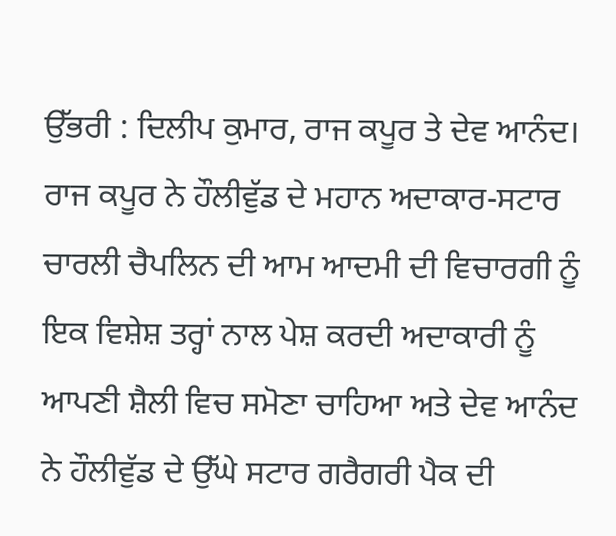ਉੱਭਰੀ : ਦਿਲੀਪ ਕੁਮਾਰ, ਰਾਜ ਕਪੂਰ ਤੇ ਦੇਵ ਆਨੰਦ। ਰਾਜ ਕਪੂਰ ਨੇ ਹੌਲੀਵੁੱਡ ਦੇ ਮਹਾਨ ਅਦਾਕਾਰ-ਸਟਾਰ ਚਾਰਲੀ ਚੈਪਲਿਨ ਦੀ ਆਮ ਆਦਮੀ ਦੀ ਵਿਚਾਰਗੀ ਨੂੰ ਇਕ ਵਿਸ਼ੇਸ਼ ਤਰ੍ਹਾਂ ਨਾਲ ਪੇਸ਼ ਕਰਦੀ ਅਦਾਕਾਰੀ ਨੂੰ ਆਪਣੀ ਸ਼ੈਲੀ ਵਿਚ ਸਮੋਣਾ ਚਾਹਿਆ ਅਤੇ ਦੇਵ ਆਨੰਦ ਨੇ ਹੌਲੀਵੁੱਡ ਦੇ ਉੱਘੇ ਸਟਾਰ ਗਰੈਗਰੀ ਪੈਕ ਦੀ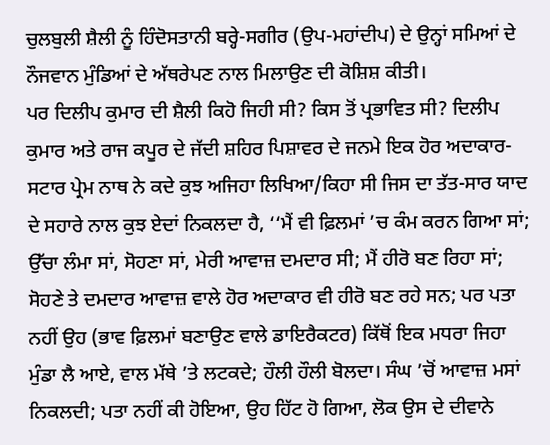ਚੁਲਬੁਲੀ ਸ਼ੈਲੀ ਨੂੰ ਹਿੰਦੋਸਤਾਨੀ ਬਰ੍ਹੇ-ਸਗੀਰ (ਉਪ-ਮਹਾਂਦੀਪ) ਦੇ ਉਨ੍ਹਾਂ ਸਮਿਆਂ ਦੇ ਨੌਜਵਾਨ ਮੁੰਡਿਆਂ ਦੇ ਅੱਥਰੇਪਣ ਨਾਲ ਮਿਲਾਉਣ ਦੀ ਕੋਸ਼ਿਸ਼ ਕੀਤੀ।
ਪਰ ਦਿਲੀਪ ਕੁਮਾਰ ਦੀ ਸ਼ੈਲੀ ਕਿਹੋ ਜਿਹੀ ਸੀ? ਕਿਸ ਤੋਂ ਪ੍ਰਭਾਵਿਤ ਸੀ? ਦਿਲੀਪ ਕੁਮਾਰ ਅਤੇ ਰਾਜ ਕਪੂਰ ਦੇ ਜੱਦੀ ਸ਼ਹਿਰ ਪਿਸ਼ਾਵਰ ਦੇ ਜਨਮੇ ਇਕ ਹੋਰ ਅਦਾਕਾਰ-ਸਟਾਰ ਪ੍ਰੇਮ ਨਾਥ ਨੇ ਕਦੇ ਕੁਝ ਅਜਿਹਾ ਲਿਖਿਆ/ਕਿਹਾ ਸੀ ਜਿਸ ਦਾ ਤੱਤ-ਸਾਰ ਯਾਦ ਦੇ ਸਹਾਰੇ ਨਾਲ ਕੁਝ ਏਦਾਂ ਨਿਕਲਦਾ ਹੈ, ‘‘ਮੈਂ ਵੀ ਫ਼ਿਲਮਾਂ ’ਚ ਕੰਮ ਕਰਨ ਗਿਆ ਸਾਂ; ਉੱਚਾ ਲੰਮਾ ਸਾਂ, ਸੋਹਣਾ ਸਾਂ, ਮੇਰੀ ਆਵਾਜ਼ ਦਮਦਾਰ ਸੀ; ਮੈਂ ਹੀਰੋ ਬਣ ਰਿਹਾ ਸਾਂ; ਸੋਹਣੇ ਤੇ ਦਮਦਾਰ ਆਵਾਜ਼ ਵਾਲੇ ਹੋਰ ਅਦਾਕਾਰ ਵੀ ਹੀਰੋ ਬਣ ਰਹੇ ਸਨ; ਪਰ ਪਤਾ ਨਹੀਂ ਉਹ (ਭਾਵ ਫ਼ਿਲਮਾਂ ਬਣਾਉਣ ਵਾਲੇ ਡਾਇਰੈਕਟਰ) ਕਿੱਥੋਂ ਇਕ ਮਧਰਾ ਜਿਹਾ ਮੁੰਡਾ ਲੈ ਆਏ, ਵਾਲ ਮੱਥੇ ’ਤੇ ਲਟਕਦੇ; ਹੌਲੀ ਹੌਲੀ ਬੋਲਦਾ। ਸੰਘ ’ਚੋਂ ਆਵਾਜ਼ ਮਸਾਂ ਨਿਕਲਦੀ; ਪਤਾ ਨਹੀਂ ਕੀ ਹੋਇਆ, ਉਹ ਹਿੱਟ ਹੋ ਗਿਆ, ਲੋਕ ਉਸ ਦੇ ਦੀਵਾਨੇ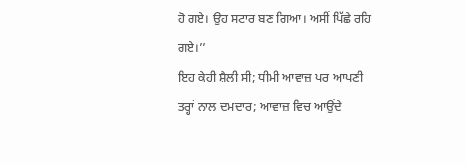ਹੋ ਗਏ। ਉਹ ਸਟਾਰ ਬਣ ਗਿਆ। ਅਸੀਂ ਪਿੱਛੇ ਰਹਿ ਗਏ।’’
ਇਹ ਕੇਹੀ ਸ਼ੈਲੀ ਸੀ; ਧੀਮੀ ਆਵਾਜ਼ ਪਰ ਆਪਣੀ ਤਰ੍ਹਾਂ ਨਾਲ ਦਮਦਾਰ; ਆਵਾਜ਼ ਵਿਚ ਆਉਂਦੇ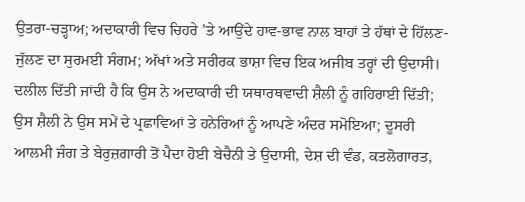ਉਤਰਾ-ਚੜ੍ਹਾਅ; ਅਦਾਕਾਰੀ ਵਿਚ ਚਿਹਰੇ ’ਤੇ ਆਉਂਦੇ ਹਾਵ-ਭਾਵ ਨਾਲ ਬਾਹਾਂ ਤੇ ਹੱਥਾਂ ਦੇ ਹਿੱਲਣ-ਜੁੱਲਣ ਦਾ ਸੁਰਮਈ ਸੰਗਮ; ਅੱਖਾਂ ਅਤੇ ਸਰੀਰਕ ਭਾਸ਼ਾ ਵਿਚ ਇਕ ਅਜੀਬ ਤਰ੍ਹਾਂ ਦੀ ਉਦਾਸੀ। ਦਲੀਲ ਦਿੱਤੀ ਜਾਂਦੀ ਹੈ ਕਿ ਉਸ ਨੇ ਅਦਾਕਾਰੀ ਦੀ ਯਥਾਰਥਵਾਦੀ ਸ਼ੈਲੀ ਨੂੰ ਗਹਿਰਾਈ ਦਿੱਤੀ; ਉਸ ਸ਼ੈਲੀ ਨੇ ਉਸ ਸਮੇਂ ਦੇ ਪ੍ਰਛਾਵਿਆਂ ਤੇ ਹਨੇਰਿਆਂ ਨੂੰ ਆਪਣੇ ਅੰਦਰ ਸਮੋਇਆ; ਦੂਸਰੀ ਆਲਮੀ ਜੰਗ ਤੇ ਬੇਰੁਜ਼ਗਾਰੀ ਤੋਂ ਪੈਦਾ ਹੋਈ ਬੇਚੈਨੀ ਤੇ ਉਦਾਸੀ, ਦੇਸ਼ ਦੀ ਵੰਡ, ਕਤਲੋਗਾਰਤ,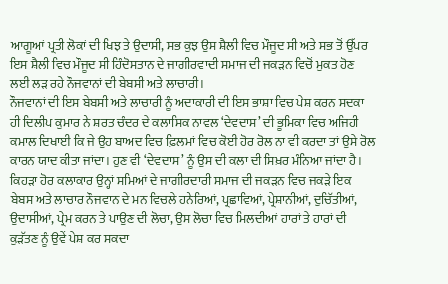ਆਗੂਆਂ ਪ੍ਰਤੀ ਲੋਕਾਂ ਦੀ ਖਿਝ ਤੇ ਉਦਾਸੀ, ਸਭ ਕੁਝ ਉਸ ਸ਼ੈਲੀ ਵਿਚ ਮੌਜੂਦ ਸੀ ਅਤੇ ਸਭ ਤੋਂ ਉੱਪਰ ਇਸ ਸ਼ੈਲੀ ਵਿਚ ਮੌਜੂਦ ਸੀ ਹਿੰਦੋਸਤਾਨ ਦੇ ਜਾਗੀਰਵਾਦੀ ਸਮਾਜ ਦੀ ਜਕੜਨ ਵਿਚੋਂ ਮੁਕਤ ਹੋਣ ਲਈ ਲੜ ਰਹੇ ਨੌਜਵਾਨਾਂ ਦੀ ਬੇਬਸੀ ਅਤੇ ਲਾਚਾਰੀ।
ਨੌਜਵਾਨਾਂ ਦੀ ਇਸ ਬੇਬਸੀ ਅਤੇ ਲਾਚਾਰੀ ਨੂੰ ਅਦਾਕਾਰੀ ਦੀ ਇਸ ਭਾਸ਼ਾ ਵਿਚ ਪੇਸ਼ ਕਰਨ ਸਦਕਾ ਹੀ ਦਿਲੀਪ ਕੁਮਾਰ ਨੇ ਸ਼ਰਤ ਚੰਦਰ ਦੇ ਕਲਾਸਿਕ ਨਾਵਲ ‘ਦੇਵਦਾਸ’ ਦੀ ਭੂਮਿਕਾ ਵਿਚ ਅਜਿਹੀ ਕਮਾਲ ਦਿਖਾਈ ਕਿ ਜੇ ਉਹ ਬਾਅਦ ਵਿਚ ਫ਼ਿਲਮਾਂ ਵਿਚ ਕੋਈ ਹੋਰ ਰੋਲ ਨਾ ਵੀ ਕਰਦਾ ਤਾਂ ਉਸੇ ਰੋਲ ਕਾਰਨ ਯਾਦ ਕੀਤਾ ਜਾਂਦਾ। ਹੁਣ ਵੀ ‘ਦੇਵਦਾਸ’ ਨੂੰ ਉਸ ਦੀ ਕਲਾ ਦੀ ਸਿਖ਼ਰ ਮੰਨਿਆ ਜਾਂਦਾ ਹੈ। ਕਿਹੜਾ ਹੋਰ ਕਲਾਕਾਰ ਉਨ੍ਹਾਂ ਸਮਿਆਂ ਦੇ ਜਾਗੀਰਦਾਰੀ ਸਮਾਜ ਦੀ ਜਕੜਨ ਵਿਚ ਜਕੜੇ ਇਕ ਬੇਬਸ ਅਤੇ ਲਾਚਾਰ ਨੌਜਵਾਨ ਦੇ ਮਨ ਵਿਚਲੇ ਹਨੇਰਿਆਂ, ਪ੍ਰਛਾਵਿਆਂ, ਪ੍ਰੇਸ਼ਾਨੀਆਂ, ਦੁਚਿੱਤੀਆਂ, ਉਦਾਸੀਆਂ, ਪ੍ਰੇਮ ਕਰਨ ਤੇ ਪਾਉਣ ਦੀ ਲੋਚਾ, ਉਸ ਲੋਚਾ ਵਿਚ ਮਿਲਦੀਆਂ ਹਾਰਾਂ ਤੇ ਹਾਰਾਂ ਦੀ ਕੁੜੱਤਣ ਨੂੰ ਉਵੇਂ ਪੇਸ਼ ਕਰ ਸਕਦਾ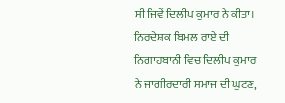ਸੀ ਜਿਵੇਂ ਦਿਲੀਪ ਕੁਮਾਰ ਨੇ ਕੀਤਾ। ਨਿਰਦੇਸ਼ਕ ਬਿਮਲ ਰਾਏ ਦੀ ਨਿਗਾਹਬਾਨੀ ਵਿਚ ਦਿਲੀਪ ਕੁਮਾਰ ਨੇ ਜਾਗੀਰਦਾਰੀ ਸਮਾਜ ਦੀ ਘੁਟਣ,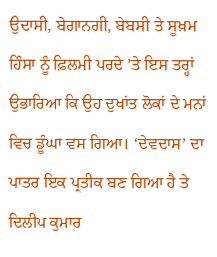ਉਦਾਸੀ, ਬੇਗਾਨਗੀ, ਬੇਬਸੀ ਤੇ ਸੂਖ਼ਮ ਹਿੰਸਾ ਨੂੰ ਫ਼ਿਲਮੀ ਪਰਦੇ ’ਤੇ ਇਸ ਤਰ੍ਹਾਂ ਉਭਾਰਿਆ ਕਿ ਉਹ ਦੁਖਾਂਤ ਲੋਕਾਂ ਦੇ ਮਨਾਂ ਵਿਚ ਡੂੰਘਾ ਵਸ ਗਿਆ। ‘ਦੇਵਦਾਸ’ ਦਾ ਪਾਤਰ ਇਕ ਪ੍ਰਤੀਕ ਬਣ ਗਿਆ ਹੈ ਤੇ ਦਿਲੀਪ ਕੁਮਾਰ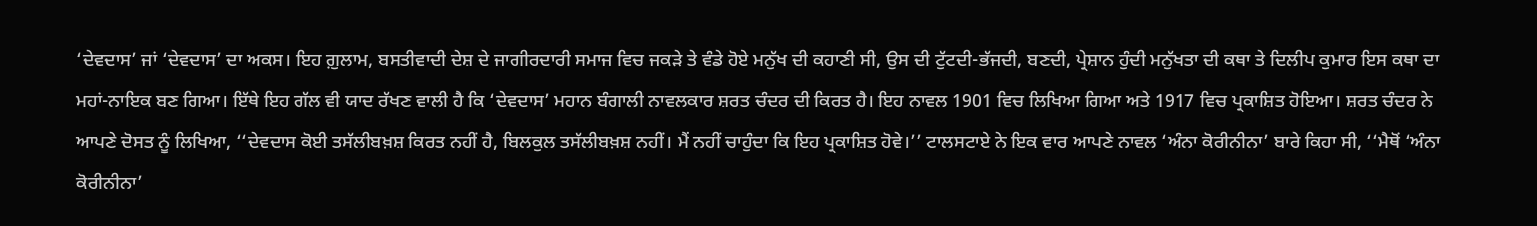‘ਦੇਵਦਾਸ’ ਜਾਂ ‘ਦੇਵਦਾਸ’ ਦਾ ਅਕਸ। ਇਹ ਗ਼ੁਲਾਮ, ਬਸਤੀਵਾਦੀ ਦੇਸ਼ ਦੇ ਜਾਗੀਰਦਾਰੀ ਸਮਾਜ ਵਿਚ ਜਕੜੇ ਤੇ ਵੰਡੇ ਹੋਏ ਮਨੁੱਖ ਦੀ ਕਹਾਣੀ ਸੀ, ਉਸ ਦੀ ਟੁੱਟਦੀ-ਭੱਜਦੀ, ਬਣਦੀ, ਪ੍ਰੇਸ਼ਾਨ ਹੁੰਦੀ ਮਨੁੱਖਤਾ ਦੀ ਕਥਾ ਤੇ ਦਿਲੀਪ ਕੁਮਾਰ ਇਸ ਕਥਾ ਦਾ ਮਹਾਂ-ਨਾਇਕ ਬਣ ਗਿਆ। ਇੱਥੇ ਇਹ ਗੱਲ ਵੀ ਯਾਦ ਰੱਖਣ ਵਾਲੀ ਹੈ ਕਿ ‘ਦੇਵਦਾਸ’ ਮਹਾਨ ਬੰਗਾਲੀ ਨਾਵਲਕਾਰ ਸ਼ਰਤ ਚੰਦਰ ਦੀ ਕਿਰਤ ਹੈ। ਇਹ ਨਾਵਲ 1901 ਵਿਚ ਲਿਖਿਆ ਗਿਆ ਅਤੇ 1917 ਵਿਚ ਪ੍ਰਕਾਸ਼ਿਤ ਹੋਇਆ। ਸ਼ਰਤ ਚੰਦਰ ਨੇ ਆਪਣੇ ਦੋਸਤ ਨੂੰ ਲਿਖਿਆ, ‘‘ਦੇਵਦਾਸ ਕੋਈ ਤਸੱਲੀਬਖ਼ਸ਼ ਕਿਰਤ ਨਹੀਂ ਹੈ, ਬਿਲਕੁਲ ਤਸੱਲੀਬਖ਼ਸ਼ ਨਹੀਂ। ਮੈਂ ਨਹੀਂ ਚਾਹੁੰਦਾ ਕਿ ਇਹ ਪ੍ਰਕਾਸ਼ਿਤ ਹੋਵੇ।’’ ਟਾਲਸਟਾਏ ਨੇ ਇਕ ਵਾਰ ਆਪਣੇ ਨਾਵਲ ‘ਅੰਨਾ ਕੋਰੀਨੀਨਾ’ ਬਾਰੇ ਕਿਹਾ ਸੀ, ‘‘ਮੈਥੋਂ ‘ਅੰਨਾ ਕੋਰੀਨੀਨਾ’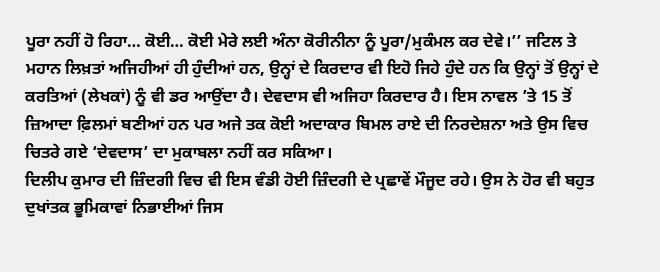ਪੂਰਾ ਨਹੀਂ ਹੋ ਰਿਹਾ… ਕੋਈ… ਕੋਈ ਮੇਰੇ ਲਈ ਅੰਨਾ ਕੋਰੀਨੀਨਾ ਨੂੰ ਪੂਰਾ/ਮੁਕੰਮਲ ਕਰ ਦੇਵੇ।’’ ਜਟਿਲ ਤੇ ਮਹਾਨ ਲਿਖ਼ਤਾਂ ਅਜਿਹੀਆਂ ਹੀ ਹੁੰਦੀਆਂ ਹਨ, ਉਨ੍ਹਾਂ ਦੇ ਕਿਰਦਾਰ ਵੀ ਇਹੋ ਜਿਹੇ ਹੁੰਦੇ ਹਨ ਕਿ ਉਨ੍ਹਾਂ ਤੋਂ ਉਨ੍ਹਾਂ ਦੇ ਕਰਤਿਆਂ (ਲੇਖਕਾਂ) ਨੂੰ ਵੀ ਡਰ ਆਉਂਦਾ ਹੈ। ਦੇਵਦਾਸ ਵੀ ਅਜਿਹਾ ਕਿਰਦਾਰ ਹੈ। ਇਸ ਨਾਵਲ ’ਤੇ 15 ਤੋਂ ਜ਼ਿਆਦਾ ਫ਼ਿਲਮਾਂ ਬਣੀਆਂ ਹਨ ਪਰ ਅਜੇ ਤਕ ਕੋਈ ਅਦਾਕਾਰ ਬਿਮਲ ਰਾਏ ਦੀ ਨਿਰਦੇਸ਼ਨਾ ਅਤੇ ਉਸ ਵਿਚ ਚਿਤਰੇ ਗਏ ‘ਦੇਵਦਾਸ’ ਦਾ ਮੁਕਾਬਲਾ ਨਹੀਂ ਕਰ ਸਕਿਆ।
ਦਿਲੀਪ ਕੁਮਾਰ ਦੀ ਜ਼ਿੰਦਗੀ ਵਿਚ ਵੀ ਇਸ ਵੰਡੀ ਹੋਈ ਜ਼ਿੰਦਗੀ ਦੇ ਪ੍ਰਛਾਵੇਂ ਮੌਜੂਦ ਰਹੇ। ਉਸ ਨੇ ਹੋਰ ਵੀ ਬਹੁਤ ਦੁਖਾਂਤਕ ਭੂਮਿਕਾਵਾਂ ਨਿਭਾਈਆਂ ਜਿਸ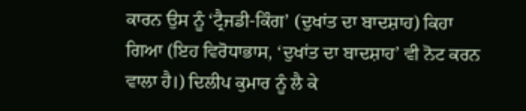ਕਾਰਨ ਉਸ ਨੂੰ ‘ਟ੍ਰੈਜਡੀ-ਕਿੰਗ’ (ਦੁਖਾਂਤ ਦਾ ਬਾਦਸ਼ਾਹ) ਕਿਹਾ ਗਿਆ (ਇਹ ਵਿਰੋਧਾਭਾਸ, ‘ਦੁਖਾਂਤ ਦਾ ਬਾਦਸ਼ਾਹ’ ਵੀ ਨੋਟ ਕਰਨ ਵਾਲਾ ਹੈ।) ਦਿਲੀਪ ਕੁਮਾਰ ਨੂੰ ਲੈ ਕੇ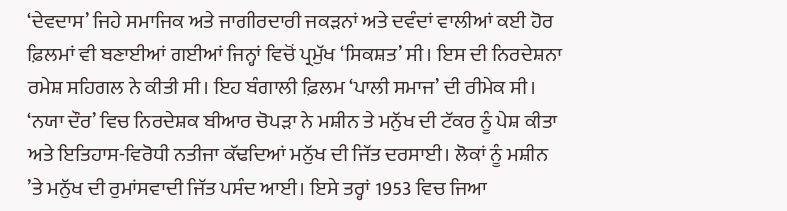‘ਦੇਵਦਾਸ’ ਜਿਹੇ ਸਮਾਜਿਕ ਅਤੇ ਜਾਗੀਰਦਾਰੀ ਜਕੜਨਾਂ ਅਤੇ ਦਵੰਦਾਂ ਵਾਲੀਆਂ ਕਈ ਹੋਰ ਫ਼ਿਲਮਾਂ ਵੀ ਬਣਾਈਆਂ ਗਈਆਂ ਜਿਨ੍ਹਾਂ ਵਿਚੋਂ ਪ੍ਰਮੁੱਖ ‘ਸਿਕਸ਼ਤ’ ਸੀ। ਇਸ ਦੀ ਨਿਰਦੇਸ਼ਨਾ ਰਮੇਸ਼ ਸਹਿਗਲ ਨੇ ਕੀਤੀ ਸੀ। ਇਹ ਬੰਗਾਲੀ ਫ਼ਿਲਮ ‘ਪਾਲੀ ਸਮਾਜ’ ਦੀ ਰੀਮੇਕ ਸੀ। ‘ਨਯਾ ਦੌਰ’ ਵਿਚ ਨਿਰਦੇਸ਼ਕ ਬੀਆਰ ਚੋਪੜਾ ਨੇ ਮਸ਼ੀਨ ਤੇ ਮਨੁੱਖ ਦੀ ਟੱਕਰ ਨੂੰ ਪੇਸ਼ ਕੀਤਾ ਅਤੇ ਇਤਿਹਾਸ-ਵਿਰੋਧੀ ਨਤੀਜਾ ਕੱਢਦਿਆਂ ਮਨੁੱਖ ਦੀ ਜਿੱਤ ਦਰਸਾਈ। ਲੋਕਾਂ ਨੂੰ ਮਸ਼ੀਨ ’ਤੇ ਮਨੁੱਖ ਦੀ ਰੁਮਾਂਸਵਾਦੀ ਜਿੱਤ ਪਸੰਦ ਆਈ। ਇਸੇ ਤਰ੍ਹਾਂ 1953 ਵਿਚ ਜਿਆ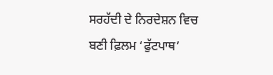ਸਰਹੱਦੀ ਦੇ ਨਿਰਦੇਸ਼ਨ ਵਿਚ ਬਣੀ ਫ਼ਿਲਮ ‘ਫੁੱਟਪਾਥ’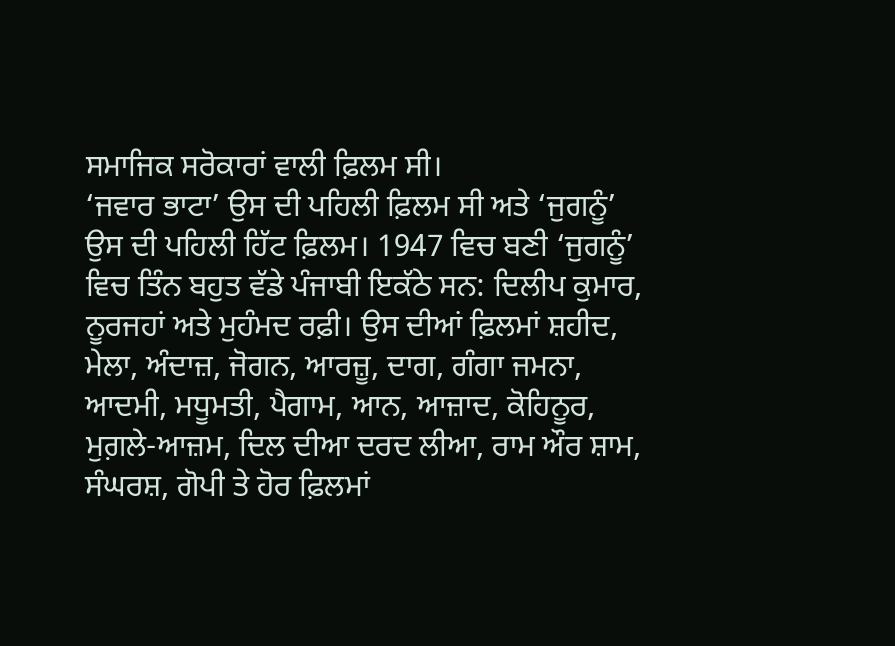ਸਮਾਜਿਕ ਸਰੋਕਾਰਾਂ ਵਾਲੀ ਫ਼ਿਲਮ ਸੀ।
‘ਜਵਾਰ ਭਾਟਾ’ ਉਸ ਦੀ ਪਹਿਲੀ ਫ਼ਿਲਮ ਸੀ ਅਤੇ ‘ਜੁਗਨੂੰ’ ਉਸ ਦੀ ਪਹਿਲੀ ਹਿੱਟ ਫ਼ਿਲਮ। 1947 ਵਿਚ ਬਣੀ ‘ਜੁਗਨੂੰ’ ਵਿਚ ਤਿੰਨ ਬਹੁਤ ਵੱਡੇ ਪੰਜਾਬੀ ਇਕੱਠੇ ਸਨ: ਦਿਲੀਪ ਕੁਮਾਰ, ਨੂਰਜਹਾਂ ਅਤੇ ਮੁਹੰਮਦ ਰਫ਼ੀ। ਉਸ ਦੀਆਂ ਫ਼ਿਲਮਾਂ ਸ਼ਹੀਦ, ਮੇਲਾ, ਅੰਦਾਜ਼, ਜੋਗਨ, ਆਰਜ਼ੂ, ਦਾਗ, ਗੰਗਾ ਜਮਨਾ, ਆਦਮੀ, ਮਧੂਮਤੀ, ਪੈਗਾਮ, ਆਨ, ਆਜ਼ਾਦ, ਕੋਹਿਨੂਰ, ਮੁਗ਼ਲੇ-ਆਜ਼ਮ, ਦਿਲ ਦੀਆ ਦਰਦ ਲੀਆ, ਰਾਮ ਔਰ ਸ਼ਾਮ, ਸੰਘਰਸ਼, ਗੋਪੀ ਤੇ ਹੋਰ ਫ਼ਿਲਮਾਂ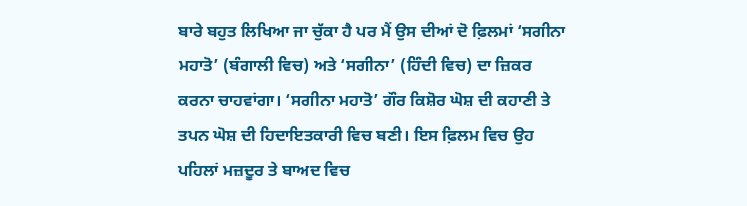ਬਾਰੇ ਬਹੁਤ ਲਿਖਿਆ ਜਾ ਚੁੱਕਾ ਹੈ ਪਰ ਮੈਂ ਉਸ ਦੀਆਂ ਦੋ ਫ਼ਿਲਮਾਂ ‘ਸਗੀਨਾ ਮਹਾਤੋ’ (ਬੰਗਾਲੀ ਵਿਚ) ਅਤੇ ‘ਸਗੀਨਾ’ (ਹਿੰਦੀ ਵਿਚ) ਦਾ ਜ਼ਿਕਰ ਕਰਨਾ ਚਾਹਵਾਂਗਾ। ‘ਸਗੀਨਾ ਮਹਾਤੋ’ ਗੌਰ ਕਿਸ਼ੋਰ ਘੋਸ਼ ਦੀ ਕਹਾਣੀ ਤੇ ਤਪਨ ਘੋਸ਼ ਦੀ ਹਿਦਾਇਤਕਾਰੀ ਵਿਚ ਬਣੀ। ਇਸ ਫ਼ਿਲਮ ਵਿਚ ਉਹ ਪਹਿਲਾਂ ਮਜ਼ਦੂਰ ਤੇ ਬਾਅਦ ਵਿਚ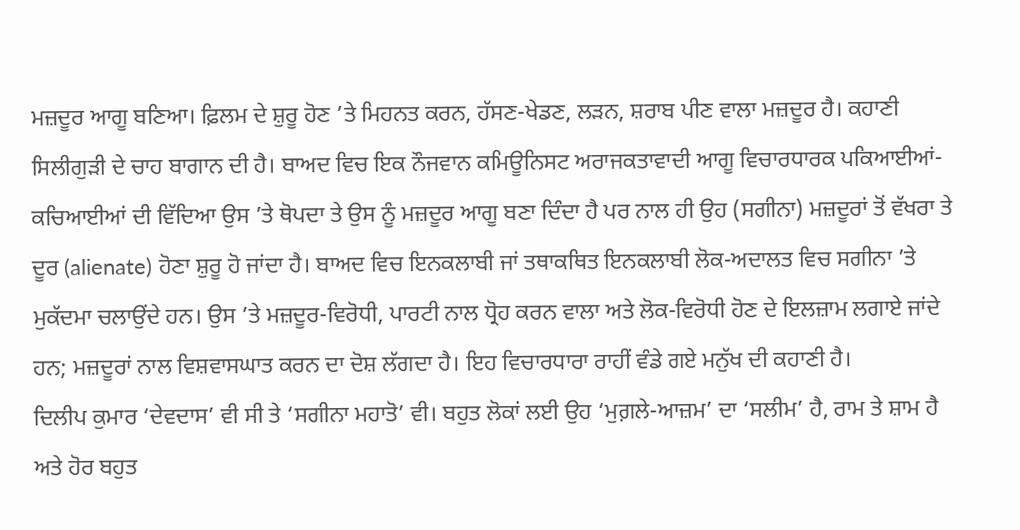ਮਜ਼ਦੂਰ ਆਗੂ ਬਣਿਆ। ਫ਼ਿਲਮ ਦੇ ਸ਼ੁਰੂ ਹੋਣ ’ਤੇ ਮਿਹਨਤ ਕਰਨ, ਹੱਸਣ-ਖੇਡਣ, ਲੜਨ, ਸ਼ਰਾਬ ਪੀਣ ਵਾਲਾ ਮਜ਼ਦੂਰ ਹੈ। ਕਹਾਣੀ ਸਿਲੀਗੁੜੀ ਦੇ ਚਾਹ ਬਾਗਾਨ ਦੀ ਹੈ। ਬਾਅਦ ਵਿਚ ਇਕ ਨੌਜਵਾਨ ਕਮਿਊਨਿਸਟ ਅਰਾਜਕਤਾਵਾਦੀ ਆਗੂ ਵਿਚਾਰਧਾਰਕ ਪਕਿਆਈਆਂ-ਕਚਿਆਈਆਂ ਦੀ ਵਿੱਦਿਆ ਉਸ ’ਤੇ ਥੋਪਦਾ ਤੇ ਉਸ ਨੂੰ ਮਜ਼ਦੂਰ ਆਗੂ ਬਣਾ ਦਿੰਦਾ ਹੈ ਪਰ ਨਾਲ ਹੀ ਉਹ (ਸਗੀਨਾ) ਮਜ਼ਦੂਰਾਂ ਤੋਂ ਵੱਖਰਾ ਤੇ ਦੂਰ (alienate) ਹੋਣਾ ਸ਼ੁਰੂ ਹੋ ਜਾਂਦਾ ਹੈ। ਬਾਅਦ ਵਿਚ ਇਨਕਲਾਬੀ ਜਾਂ ਤਥਾਕਥਿਤ ਇਨਕਲਾਬੀ ਲੋਕ-ਅਦਾਲਤ ਵਿਚ ਸਗੀਨਾ ’ਤੇ ਮੁਕੱਦਮਾ ਚਲਾਉਂਦੇ ਹਨ। ਉਸ ’ਤੇ ਮਜ਼ਦੂਰ-ਵਿਰੋਧੀ, ਪਾਰਟੀ ਨਾਲ ਧ੍ਰੋਹ ਕਰਨ ਵਾਲਾ ਅਤੇ ਲੋਕ-ਵਿਰੋਧੀ ਹੋਣ ਦੇ ਇਲਜ਼ਾਮ ਲਗਾਏ ਜਾਂਦੇ ਹਨ; ਮਜ਼ਦੂਰਾਂ ਨਾਲ ਵਿਸ਼ਵਾਸਘਾਤ ਕਰਨ ਦਾ ਦੋਸ਼ ਲੱਗਦਾ ਹੈ। ਇਹ ਵਿਚਾਰਧਾਰਾ ਰਾਹੀਂ ਵੰਡੇ ਗਏ ਮਨੁੱਖ ਦੀ ਕਹਾਣੀ ਹੈ।
ਦਿਲੀਪ ਕੁਮਾਰ ‘ਦੇਵਦਾਸ’ ਵੀ ਸੀ ਤੇ ‘ਸਗੀਨਾ ਮਹਾਤੋ’ ਵੀ। ਬਹੁਤ ਲੋਕਾਂ ਲਈ ਉਹ ‘ਮੁਗ਼ਲੇ-ਆਜ਼ਮ’ ਦਾ ‘ਸਲੀਮ’ ਹੈ, ਰਾਮ ਤੇ ਸ਼ਾਮ ਹੈ ਅਤੇ ਹੋਰ ਬਹੁਤ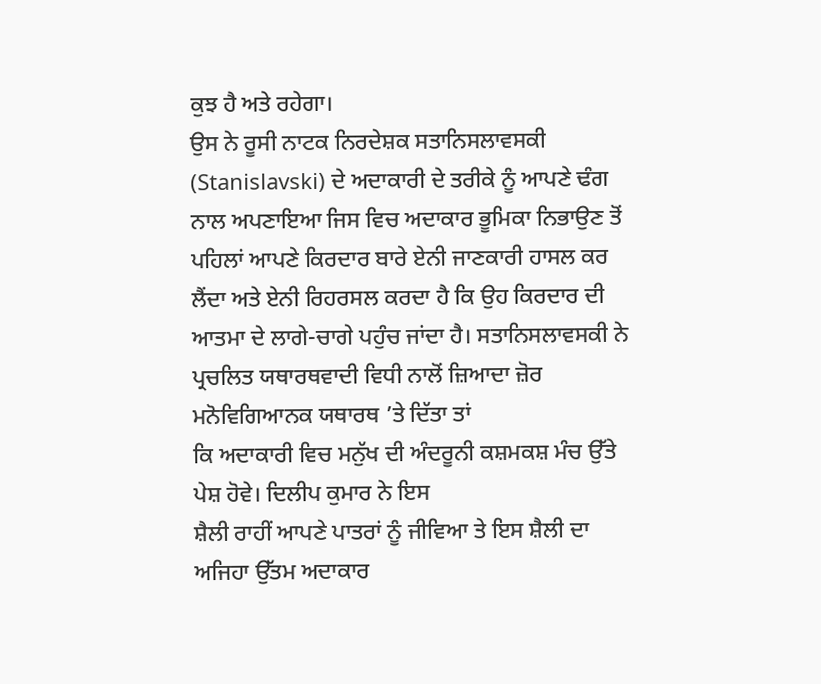ਕੁਝ ਹੈ ਅਤੇ ਰਹੇਗਾ।
ਉਸ ਨੇ ਰੂਸੀ ਨਾਟਕ ਨਿਰਦੇਸ਼ਕ ਸਤਾਨਿਸਲਾਵਸਕੀ (Stanislavski) ਦੇ ਅਦਾਕਾਰੀ ਦੇ ਤਰੀਕੇ ਨੂੰ ਆਪਣੇ ਢੰਗ ਨਾਲ ਅਪਣਾਇਆ ਜਿਸ ਵਿਚ ਅਦਾਕਾਰ ਭੂਮਿਕਾ ਨਿਭਾਉਣ ਤੋਂ ਪਹਿਲਾਂ ਆਪਣੇ ਕਿਰਦਾਰ ਬਾਰੇ ਏਨੀ ਜਾਣਕਾਰੀ ਹਾਸਲ ਕਰ ਲੈਂਦਾ ਅਤੇ ਏਨੀ ਰਿਹਰਸਲ ਕਰਦਾ ਹੈ ਕਿ ਉਹ ਕਿਰਦਾਰ ਦੀ ਆਤਮਾ ਦੇ ਲਾਗੇ-ਚਾਗੇ ਪਹੁੰਚ ਜਾਂਦਾ ਹੈ। ਸਤਾਨਿਸਲਾਵਸਕੀ ਨੇ ਪ੍ਰਚਲਿਤ ਯਥਾਰਥਵਾਦੀ ਵਿਧੀ ਨਾਲੋਂ ਜ਼ਿਆਦਾ ਜ਼ੋਰ ਮਨੋਵਿਗਿਆਨਕ ਯਥਾਰਥ ’ਤੇ ਦਿੱਤਾ ਤਾਂ
ਕਿ ਅਦਾਕਾਰੀ ਵਿਚ ਮਨੁੱਖ ਦੀ ਅੰਦਰੂਨੀ ਕਸ਼ਮਕਸ਼ ਮੰਚ ਉੱਤੇ ਪੇਸ਼ ਹੋਵੇ। ਦਿਲੀਪ ਕੁਮਾਰ ਨੇ ਇਸ
ਸ਼ੈਲੀ ਰਾਹੀਂ ਆਪਣੇ ਪਾਤਰਾਂ ਨੂੰ ਜੀਵਿਆ ਤੇ ਇਸ ਸ਼ੈਲੀ ਦਾ ਅਜਿਹਾ ਉੱਤਮ ਅਦਾਕਾਰ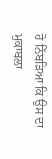ਹੋ ਨਿੱਬੜਿਆ ਕਿ ਉਸ ਦਾ ਮੁਕਾਬਲਾ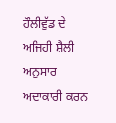ਹੌਲੀਵੁੱਡ ਦੇ ਅਜਿਹੀ ਸ਼ੈਲੀ ਅਨੁਸਾਰ ਅਦਾਕਾਰੀ ਕਰਨ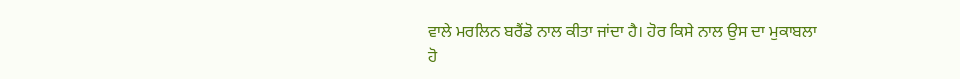ਵਾਲੇ ਮਰਲਿਨ ਬਰੈਂਡੋ ਨਾਲ ਕੀਤਾ ਜਾਂਦਾ ਹੈ। ਹੋਰ ਕਿਸੇ ਨਾਲ ਉਸ ਦਾ ਮੁਕਾਬਲਾ ਹੋ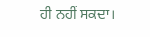ਹੀ ਨਹੀਂ ਸਕਦਾ।